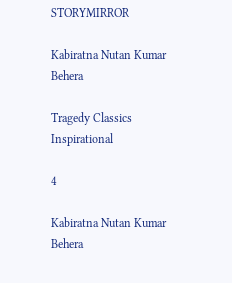STORYMIRROR

Kabiratna Nutan Kumar Behera

Tragedy Classics Inspirational

4

Kabiratna Nutan Kumar Behera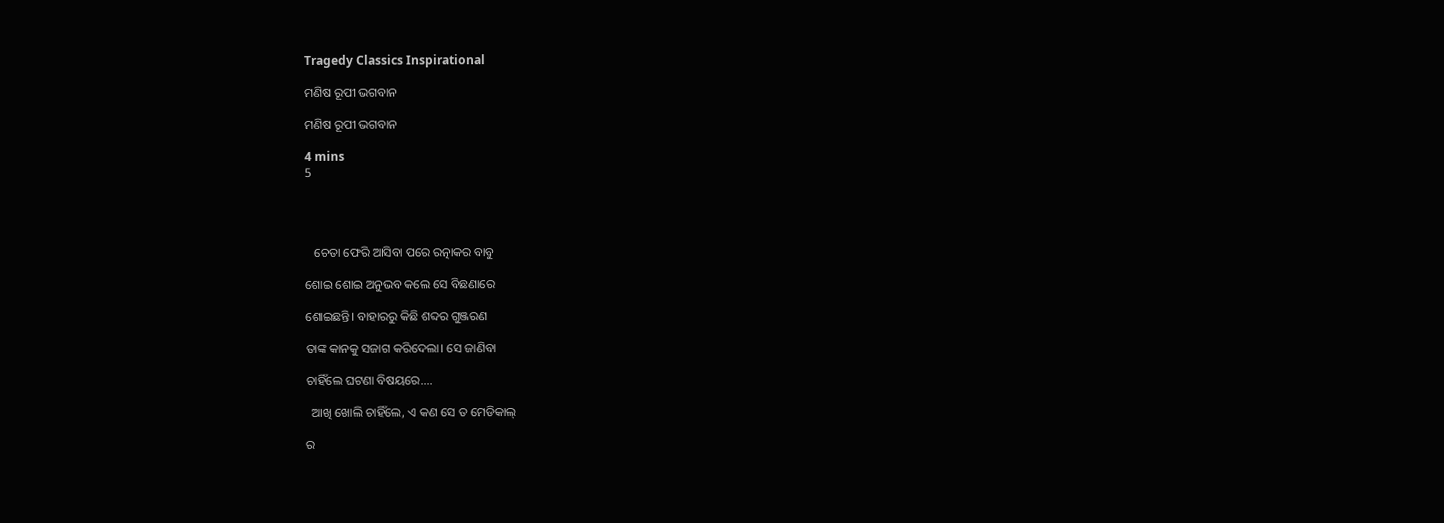Tragedy Classics Inspirational

ମଣିଷ ରୂପୀ ଭଗବାନ

ମଣିଷ ରୂପୀ ଭଗବାନ

4 mins
5




   ଚେତା ଫେରି ଆସିବା ପରେ ରତ୍ନାକର ବାବୁ

ଶୋଇ ଶୋଇ ଅନୁଭବ କଲେ ସେ ବିଛଣାରେ

ଶୋଇଛନ୍ତି। ବାହାରରୁ କିଛି ଶବ୍ଦର ଗୁଞ୍ଜରଣ

ତାଙ୍କ କାନକୁ ସଜାଗ କରିଦେଲା। ସେ ଜାଣିବା

ଚାହିଁଲେ ଘଟଣା ବିଷୟରେ....

  ଆଖି ଖୋଲି ଚାହିଁଲେ, ଏ କଣ ସେ ତ ମେଡିକାଲ୍

ର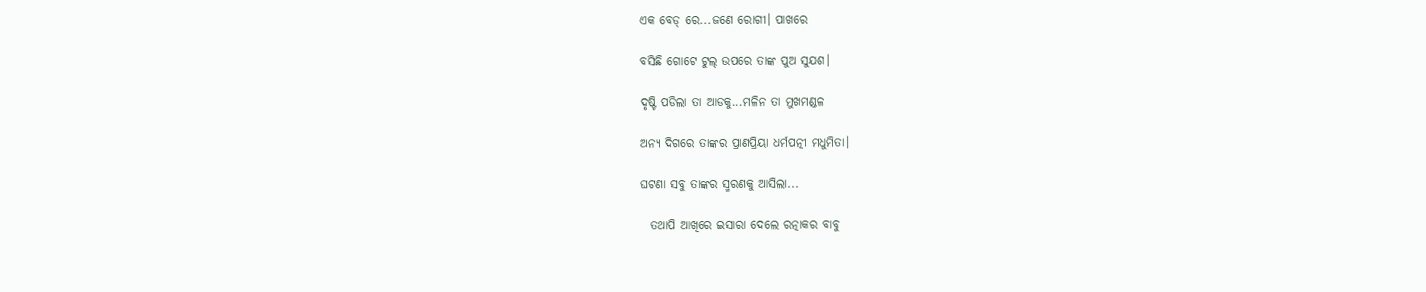ଏକ ବେଡ୍ ରେ...ଜଣେ ରୋଗୀ। ପାଖରେ

ବସିଛି ଗୋଟେ ଟୁଲ୍ ଉପରେ ତାଙ୍କ ପୁଅ ସୁଯଶ।

ଦୃଷ୍ଟି ପଡିଲା ତା ଆଡକୁ...ମଳିନ ତା ମୁଖମଣ୍ଡଳ

ଅନ୍ୟ ଦିଗରେ ତାଙ୍କର ପ୍ରାଣପ୍ରିୟା ଧର୍ମପତ୍ନୀ ମଧୁମିତା।

ଘଟଣା ସବୁ ତାଙ୍କର ସ୍ମରଣକୁ ଆସିଲା...

  ତଥାପି ଆଖିରେ ଇସାରା ଦେଲେ ରତ୍ନାକର ବାବୁ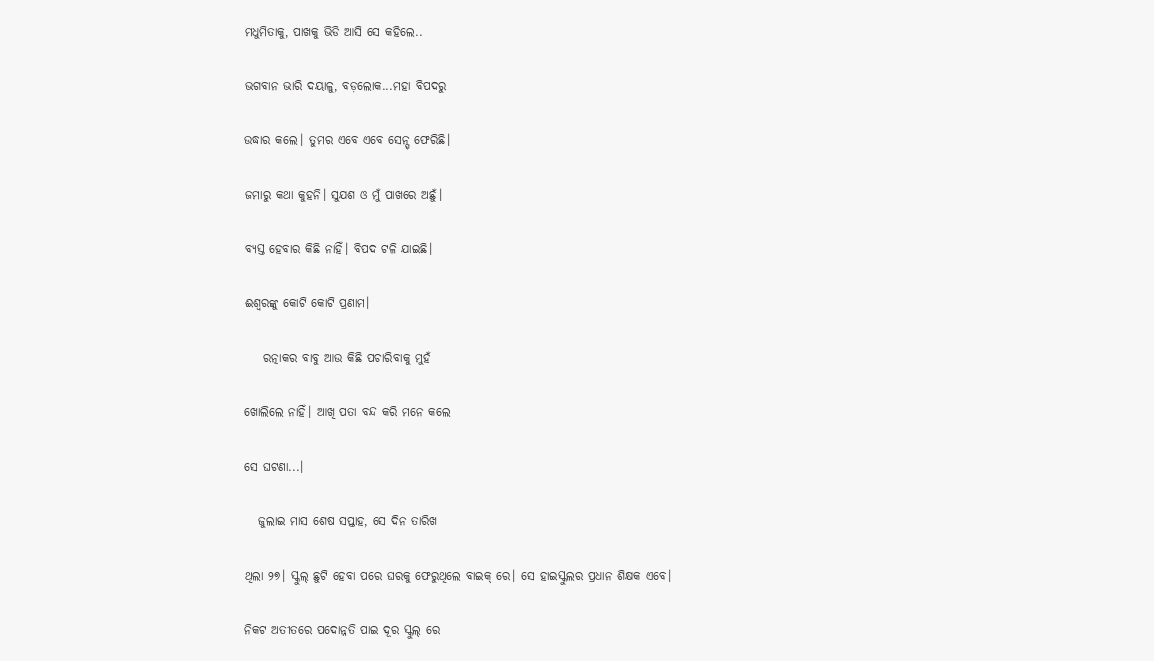ମଧୁମିତାକୁ, ପାଖକୁ ଭିଡି ଆସି ସେ କହିଲେ..

ଭଗବାନ ଭାରି ଦୟାଳୁ, ବଡ଼ଲୋକ...ମହା ବିପଦରୁ

ଉଦ୍ଧାର କଲେ। ତୁମର ଏବେ ଏବେ ସେନ୍ସ୍ ଫେରିଛି।

ଜମାରୁ କଥା କୁହନି। ସୁଯଶ ଓ ମୁଁ ପାଖରେ ଅଛୁଁ।

ବ୍ୟସ୍ତ ହେବାର କିଛି ନାହିଁ। ବିପଦ ଟଳି ଯାଇଛି।

ଈଶ୍ଵରଙ୍କୁ କୋଟି କୋଟି ପ୍ରଣାମ।

    ରତ୍ନାକର ବାବୁ ଆଉ କିଛି ପଚାରିବାକୁ ମୁହଁ

ଖୋଲିଲେ ନାହିଁ। ଆଖି ପତା ବନ୍ଦ କରି ମନେ କଲେ

ସେ ଘଟଣା...।

   ଜୁଲାଇ ମାସ ଶେଷ ସପ୍ତାହ, ସେ ଦିନ ତାରିଖ

ଥିଲା ୨୭। ସ୍କୁଲ୍ ଛୁଟି ହେବା ପରେ ଘରକୁ ଫେରୁଥିଲେ ବାଇକ୍ ରେ। ସେ ହାଇସ୍କୁଲର ପ୍ରଧାନ ଶିକ୍ଷକ ଏବେ।

ନିକଟ ଅତୀତରେ ପଦୋନ୍ନତି ପାଇ ଦୂର ସ୍କୁଲ୍ ରେ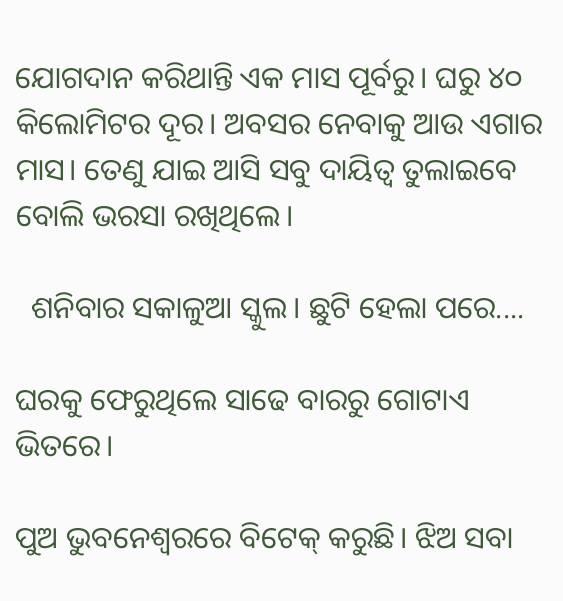ଯୋଗଦାନ କରିଥାନ୍ତି ଏକ ମାସ ପୂର୍ବରୁ। ଘରୁ ୪୦ କିଲୋମିଟର ଦୂର। ଅବସର ନେବାକୁ ଆଉ ଏଗାର ମାସ। ତେଣୁ ଯାଇ ଆସି ସବୁ ଦାୟିତ୍ଵ ତୁଲାଇବେ ବୋଲି ଭରସା ରଖିଥିଲେ।

  ଶନିବାର ସକାଳୁଆ ସ୍କୁଲ। ଛୁଟି ହେଲା ପରେ....

ଘରକୁ ଫେରୁଥିଲେ ସାଢେ ବାରରୁ ଗୋଟାଏ ଭିତରେ।

ପୁଅ ଭୁବନେଶ୍ଵରରେ ବିଟେକ୍ କରୁଛି। ଝିଅ ସବା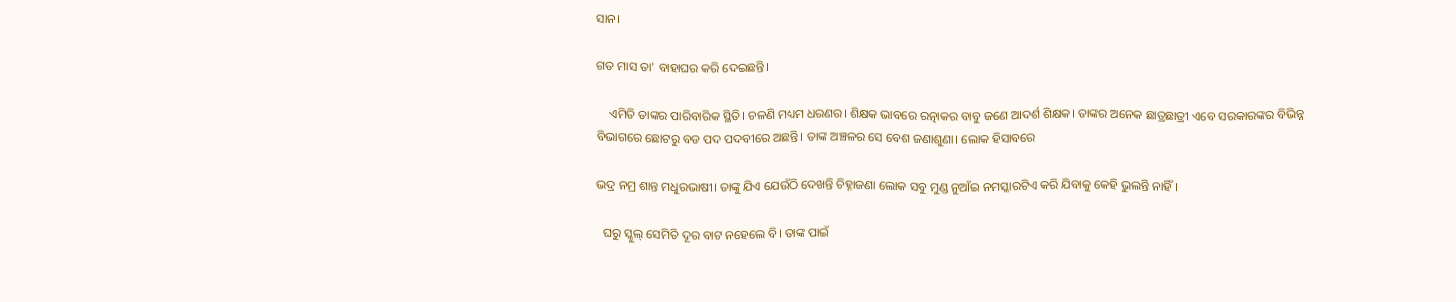ସାନ।

ଗତ ମାସ ତା' ବାହାଘର କରି ଦେଇଛନ୍ତି।

    ଏମିତି ତାଙ୍କର ପାରିବାରିକ ସ୍ଥିତି। ଚଳଣି ମଧ୍ୟମ ଧରଣର। ଶିକ୍ଷକ ଭାବରେ ରତ୍ନାକର ବାବୁ ଜଣେ ଆଦର୍ଶ ଶିକ୍ଷକ। ତାଙ୍କର ଅନେକ ଛାତ୍ରଛାତ୍ରୀ ଏବେ ସରକାରଙ୍କର ବିଭିନ୍ନ ବିଭାଗରେ ଛୋଟରୁ ବଡ ପଦ ପଦବୀରେ ଅଛନ୍ତି। ତାଙ୍କ ଅଞ୍ଚଳର ସେ ବେଶ ଜଣାଶୁଣା। ଲୋକ ହିସାବରେ

ଭଦ୍ର ନମ୍ର ଶାନ୍ତ ମଧୁରଭାଷୀ। ତାଙ୍କୁ ଯିଏ ଯେଉଁଠି ଦେଖନ୍ତି ଚିହ୍ନାଜଣା ଲୋକ ସବୁ ମୁଣ୍ଡ ନୁଆଁଇ ନମସ୍କାରଟିଏ କରି ଯିବାକୁ କେହି ଭୁଲନ୍ତି ନାହିଁ।

  ଘରୁ ସ୍କୁଲ୍ ସେମିତି ଦୂର ବାଟ ନହେଲେ ବି। ତାଙ୍କ ପାଇଁ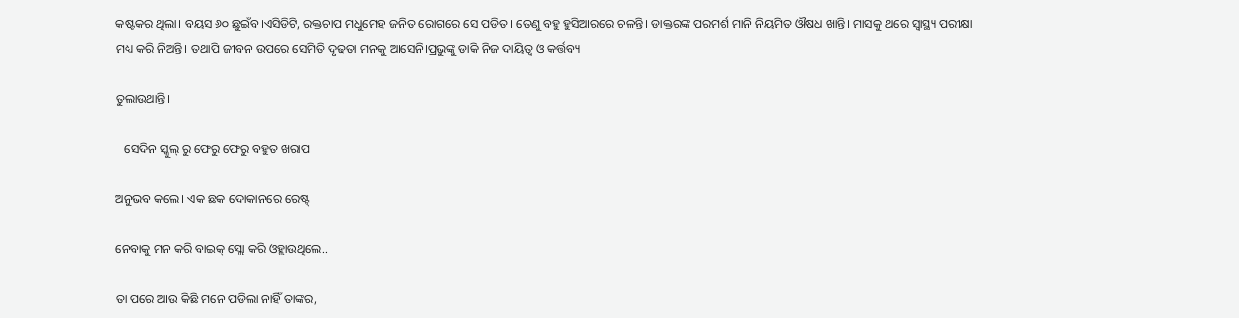କଷ୍ଟକର ଥିଲା। ବୟସ ୬୦ ଛୁଇଁବ।ଏସିଡିଟି, ରକ୍ତଚାପ ମଧୁମେହ ଜନିତ ରୋଗରେ ସେ ପଡିତ। ତେଣୁ ବହୁ ହୁସିଆରରେ ଚଳନ୍ତି। ଡାକ୍ତରଙ୍କ ପରମର୍ଶ ମାନି ନିୟମିତ ଔଷଧ ଖାନ୍ତି। ମାସକୁ ଥରେ ସ୍ଵାସ୍ଥ୍ୟ ପରୀକ୍ଷା ମଧ୍ୟ କରି ନିଅନ୍ତି। ତଥାପି ଜୀବନ ଉପରେ ସେମିତି ଦୃଢତା ମନକୁ ଆସେନି।ପ୍ରଭୁଙ୍କୁ ଡାକି ନିଜ ଦାୟିତ୍ଵ ଓ କର୍ତ୍ତବ୍ୟ

ତୁଲାଉଥାନ୍ତି।

   ସେଦିନ ସ୍କୁଲ୍ ରୁ ଫେରୁ ଫେରୁ ବହୁତ ଖରାପ

ଅନୁଭବ କଲେ। ଏକ ଛକ ଦୋକାନରେ ରେଷ୍ଟ୍

ନେବାକୁ ମନ କରି ବାଇକ୍ ସ୍ଲୋ କରି ଓହ୍ଲାଉଥିଲେ..

ତା ପରେ ଆଉ କିଛି ମନେ ପଡିଲା ନାହିଁ ତାଙ୍କର,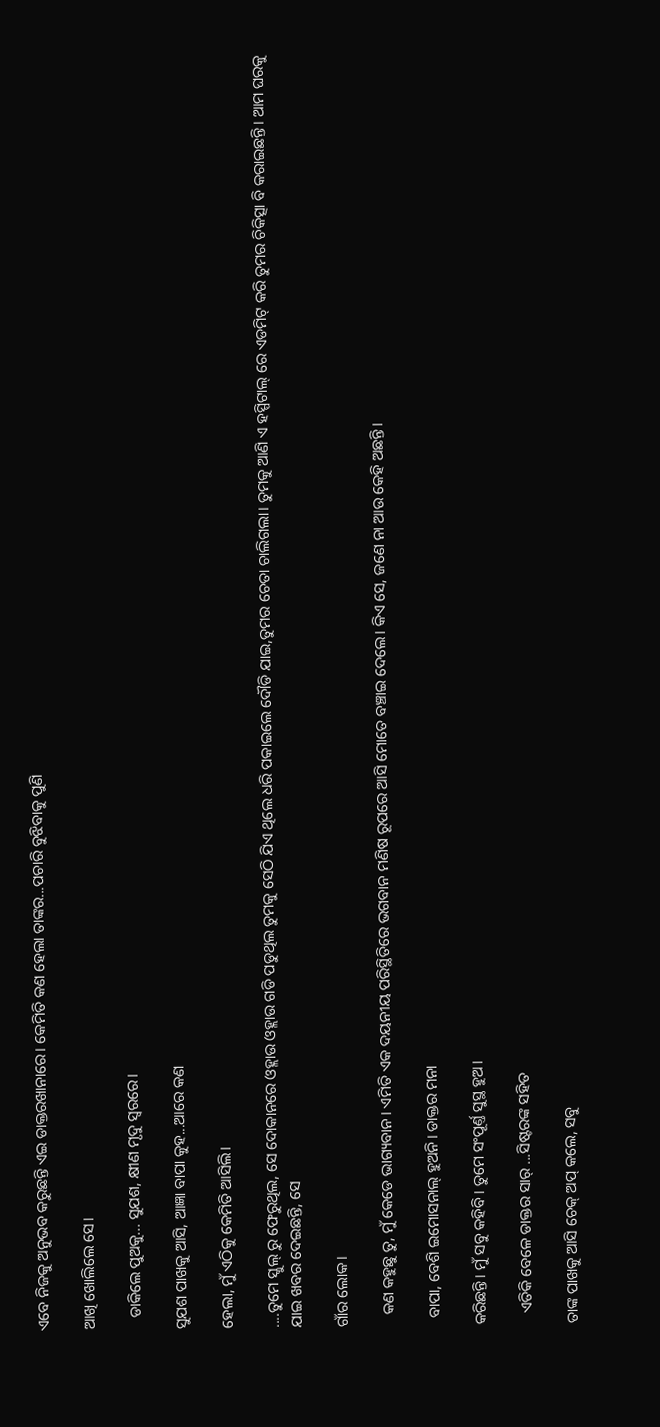ଏବେ ନିଜକୁ ଅନୁଭବ କରୁଛନ୍ତି ଏଇ ଡାକ୍ତରଖାନାରେ। କେମିତି କଣ ହେଲା ତାଙ୍କର...ପଚାରି ବୁଝିବାକୁ ପୁଣି

ଆଖି ଖୋଲିଲେ ସେ।

   ଡାକିଲେ ପୁଅକୁ... ସୁଯଶ, କ୍ଷୀଣ ମୃଦୁ ସ୍ଵରରେ।

ସୁଯଶ ପାଖକୁ ଆସି, ଆଜ୍ଞା ବାପା କୁହ...ଆରେ କଣ

ହେଲା, ମୁଁ ଏଠିକୁ କେମିତି ଆସିଲି।

....ତୁମେ ସ୍କୁଲ୍ ରୁ ଫେରୁଥିଲ, ସେ ଦୋକାନରେ ଓହ୍ଲାଉ ଓହ୍ଲାଉ ଗଡି ପଡୁଥିଲ ତୁମକୁ ସେଠି ଯିଏ ଥିଲେ ଧରି ପକାଇଲେ ଦୌଡି ଯାଇ,ତୁମର ଚେତା ଚାଲିଗଲା। ତୁମକୁ ଆଣି ଏ ହସ୍ପିଟାଲ୍ ରେ ଏଡମିଟ୍ କରି ତୁମର ଚିକିତ୍ସା ବି କରାଇଛନ୍ତି। ଆମ ଘରକୁ ଯାଇ ଖବର ଦେଇଛନ୍ତି, ସେ

ଗାଁର ଲୋକ।

   କଣ କହୁଛୁ ତୁ, ମୁଁ କେଡେ ଭାଗ୍ୟବାନ। ଏମିତି ଏକ ଦୟନୀୟ ପରିସ୍ଥିତିରେ ଭଗବାନ ମଣିଷ ରୂପରେ ଆସି ମୋତେ ବଞ୍ଚାଇ ଦେଲେ। କିଏ ସେ, ଜଣେ ନା ଆଉ କେହି ଅଛନ୍ତି।

  ବାପା, ବେଶି ଇମୋସନାଲ୍ ହୁଅନି। ଡାକ୍ତର ମନା

କରିଛନ୍ତି। ମୁଁ ସବୁ କହିବି। ତୁମେ ସଂପୂର୍ଣ୍ତ ସୁସ୍ଥ ହୁଅ।

   ଏତିକି ବେଳେ ଡାକ୍ତର ସାର୍ ...ସିଷ୍ଟରଙ୍କ ସହିତ

ତାଙ୍କ ପାଖକୁ ଆସି ଚେକ୍ ଅପ୍ କଲେ, ସବୁ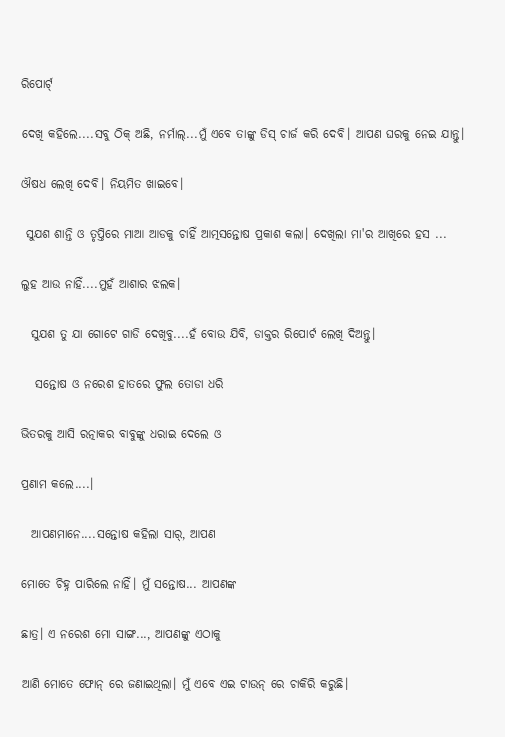ରିପୋର୍ଟ୍

ଦେଖି କହିଲେ....ସବୁ ଠିକ୍ ଅଛି, ନର୍ମାଲ୍...ମୁଁ ଏବେ ତାଙ୍କୁ ଡିସ୍ ଚାର୍ଜ କରି ଦେବି। ଆପଣ ଘରକୁ ନେଇ ଯାନ୍ତୁ।

ଔଷଧ ଲେଖି ଦେବି। ନିୟମିତ ଖାଇବେ।

 ସୁଯଶ ଶାନ୍ତି ଓ ତୃପ୍ତିରେ ମାଆ ଆଡକୁ ଚାହିଁ ଆତ୍ମସନ୍ତୋଷ ପ୍ରକାଶ କଲା। ଦେଖିଲା ମା'ର ଆଖିରେ ହସ ...

ଲୁହ ଆଉ ନାହିଁ....ମୁହଁ ଆଶାର ଝଲକ।

  ସୁଯଶ ତୁ ଯା ଗୋଟେ ଗାଡି ଦେଖିବୁ....ହଁ ବୋଉ ଯିବି, ଡାକ୍ତର ରିପୋର୍ଟ ଲେଖି ଦିଅନ୍ତୁ।

   ସନ୍ତୋଷ ଓ ନରେଶ ହାତରେ ଫୁଲ ତୋଡା ଧରି

ଭିତରକୁ ଆସି ରତ୍ନାକର ବାବୁଙ୍କୁ ଧରାଇ ଦେଲେ ଓ

ପ୍ରଣାମ କଲେ....।

  ଆପଣମାନେ....ସନ୍ତୋଷ କହିଲା ସାର୍, ଆପଣ

ମୋତେ ଚିହ୍ନ ପାରିଲେ ନାହିଁ। ମୁଁ ସନ୍ତୋଷ... ଆପଣଙ୍କ

ଛାତ୍ର। ଏ ନରେଶ ମୋ ସାଙ୍ଗ..., ଆପଣଙ୍କୁ ଏଠାକୁ

ଆଣି ମୋତେ ଫୋନ୍ ରେ ଜଣାଇଥିଲା। ମୁଁ ଏବେ ଏଇ ଟାଉନ୍ ରେ ଚାକିରି କରୁଛି।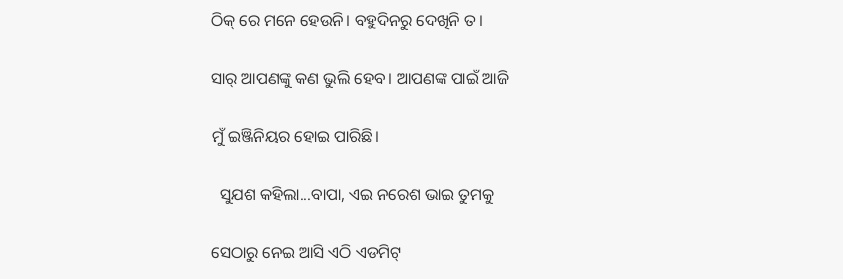ଠିକ୍ ରେ ମନେ ହେଉନି। ବହୁଦିନରୁ ଦେଖିନି ତ।

ସାର୍ ଆପଣଙ୍କୁ କଣ ଭୁଲି ହେବ। ଆପଣଙ୍କ ପାଇଁ ଆଜି

ମୁଁ ଇଞ୍ଜିନିୟର ହୋଇ ପାରିଛି।

  ସୁଯଶ କହିଲା...ବାପା, ଏଇ ନରେଶ ଭାଇ ତୁମକୁ

ସେଠାରୁ ନେଇ ଆସି ଏଠି ଏଡମିଟ୍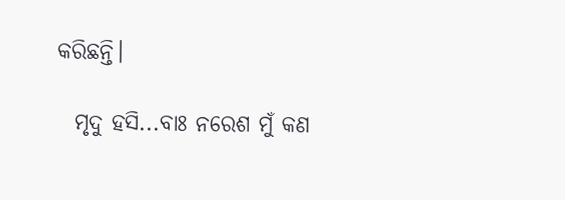କରିଛନ୍ତି।

  ମୃଦୁ ହସି...ବାଃ ନରେଶ ମୁଁ କଣ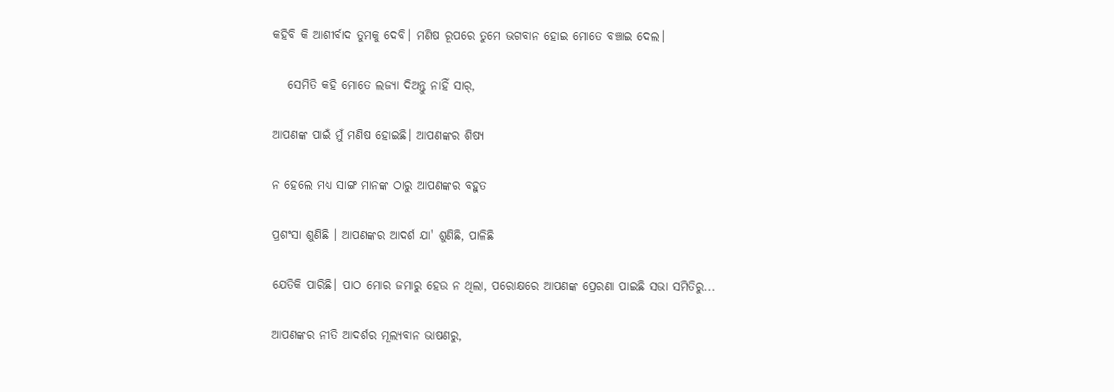କହିବି କି ଆଶୀର୍ବାଦ ତୁମକୁ ଦେବି। ମଣିଷ ରୂପରେ ତୁମେ ଭଗବାନ ହୋଇ ମୋତେ ବଞ୍ଚାଇ ଦେଲ।

   ସେମିତି କହି ମୋତେ ଲଜ୍ୟା ଦିଅନ୍ତୁ ନାହିଁ ସାର୍,

ଆପଣଙ୍କ ପାଇଁ ମୁଁ ମଣିଷ ହୋଇଛି। ଆପଣଙ୍କର ଶିଷ୍ୟ

ନ ହେଲେ ମଧ୍ୟ ସାଙ୍ଗ ମାନଙ୍କ ଠାରୁ ଆପଣଙ୍କର ବହୁତ

ପ୍ରଶଂସା ଶୁଣିଛି । ଆପଣଙ୍କର ଆଦର୍ଶ ଯା' ଶୁଣିଛି, ପାଳିଛି

ଯେତିକି ପାରିଛି। ପାଠ ମୋର ଜମାରୁ ହେଉ ନ ଥିଲା, ପରୋକ୍ଷରେ ଆପଣଙ୍କ ପ୍ରେରଣା ପାଇଛି ସଭା ସମିତିରୁ...

ଆପଣଙ୍କର ନୀତି ଆଦର୍ଶର ମୂଲ୍ୟବାନ ଭାଷଣରୁ,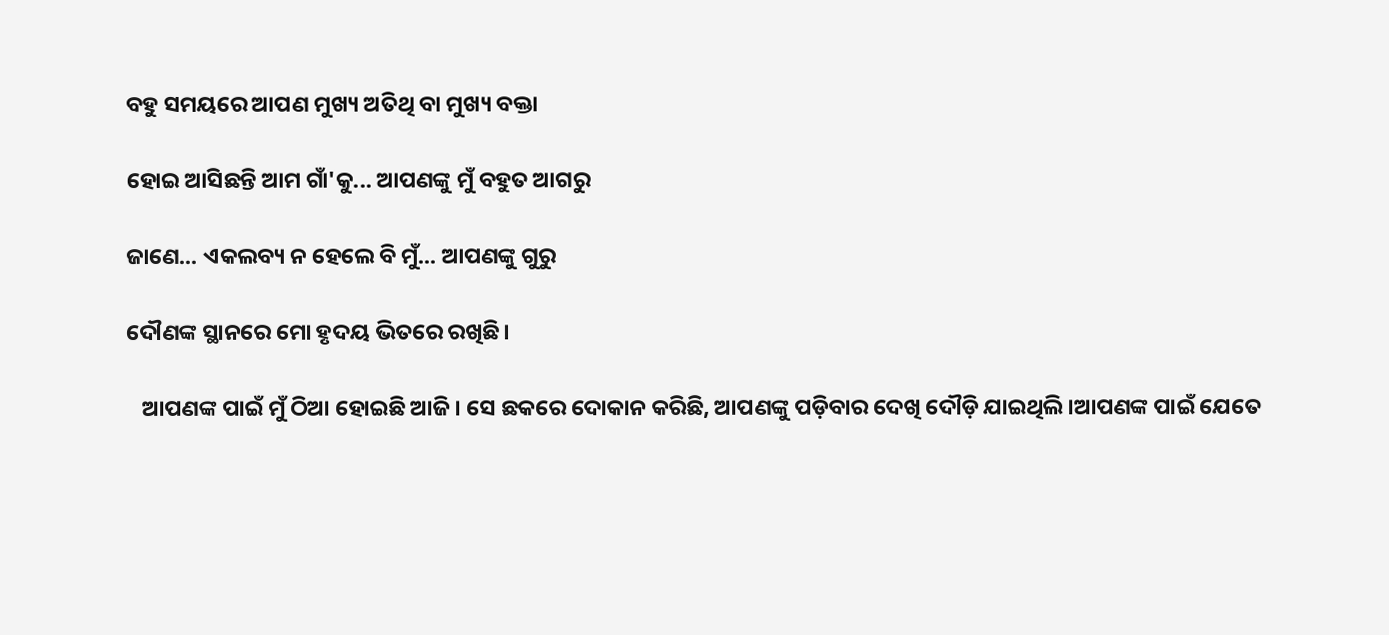ବହୁ ସମୟରେ ଆପଣ ମୁଖ୍ୟ ଅତିଥି ବା ମୁଖ୍ୟ ବକ୍ତା

ହୋଇ ଆସିଛନ୍ତି ଆମ ଗାଁ'କୁ... ଆପଣଙ୍କୁ ମୁଁ ବହୁତ ଆଗରୁ

ଜାଣେ... ଏକଲବ୍ୟ ନ ହେଲେ ବି ମୁଁ... ଆପଣଙ୍କୁ ଗୁରୁ

ଦୌଣଙ୍କ ସ୍ଥାନରେ ମୋ ହୃଦୟ ଭିତରେ ରଖିଛି।

   ଆପଣଙ୍କ ପାଇଁ ମୁଁ ଠିଆ ହୋଇଛି ଆଜି। ସେ ଛକରେ ଦୋକାନ କରିଛି, ଆପଣଙ୍କୁ ପଡ଼ିବାର ଦେଖି ଦୌଡ଼ି ଯାଇଥିଲି।ଆପଣଙ୍କ ପାଇଁ ଯେତେ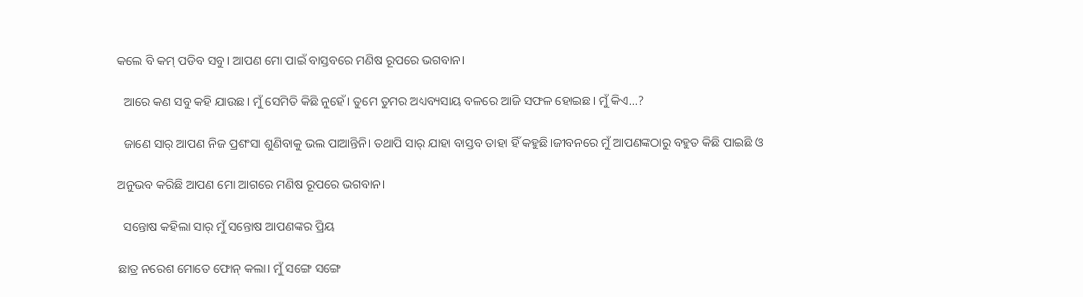କଲେ ବି କମ୍ ପଡିବ ସବୁ। ଆପଣ ମୋ ପାଇଁ ବାସ୍ତବରେ ମଣିଷ ରୂପରେ ଭଗବାନ।

  ଆରେ କଣ ସବୁ କହି ଯାଉଛ। ମୁଁ ସେମିତି କିଛି ନୁହେଁ। ତୁମେ ତୁମର ଅଧ୍ୟବ୍ୟସାୟ ବଳରେ ଆଜି ସଫଳ ହୋଇଛ। ମୁଁ କିଏ...?

  ଜାଣେ ସାର୍ ଆପଣ ନିଜ ପ୍ରଶଂସା ଶୁଣିବାକୁ ଭଲ ପାଆନ୍ତିନି। ତଥାପି ସାର୍ ଯାହା ବାସ୍ତବ ତାହା ହିଁ କହୁଛି।ଜୀବନରେ ମୁଁ ଆପଣଙ୍କଠାରୁ ବହୁତ କିଛି ପାଇଛି ଓ

ଅନୁଭବ କରିଛି ଆପଣ ମୋ ଆଗରେ ମଣିଷ ରୂପରେ ଭଗବାନ।

  ସନ୍ତୋଷ କହିଲା ସାର୍ ମୁଁ ସନ୍ତୋଷ ଆପଣଙ୍କର ପ୍ରିୟ

ଛାତ୍ର ନରେଶ ମୋତେ ଫୋନ୍ କଲା। ମୁଁ ସଙ୍ଗେ ସଙ୍ଗେ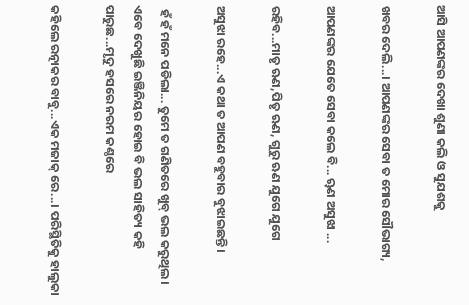ଆସି ଆପଣଙ୍କର ଦେଖା ଶୁଣା କଲି ଓ ସୁଯଶକୁ

ଖବର ଦେଲି...। ଆପଣଙ୍କର ସେବା ତ ମୋର ସୌଭାଗ୍ୟ,

ଆପଣଙ୍କର ଯେତେ ସେବା କଲେ ବି... ୠଣ ଅସୁଝା ...

ରହିବ...ମାତୃ ଋଣ,ପିତୃ ଋଣ, ଗୁରୁ ଋଣ ଯୁଗେ ଯୁଗେ

ଅସୁଝା ରହେ...ଏ କଥା ତ ଆପଣ ବହୁବାର ବୁଝାଇଛନ୍ତି।

 ହଁ ହଁ ମନେ ପଡିଲା... ତୁମେ ତ ଗଣିତରେ ଖୁବ୍ ଭଲ କରୁଥିଲ। ଏବେ ଦେଖୁଛି ଇଞ୍ଜିନିୟର ହୋଇ ବି ଭଲ ସାହିତ୍ୟ କହି ପାରୁଛ...ମୃଦୁ ହସରେ ନରମ କଣ୍ଠରେ

କହିଲେ ରତ୍ନାକର ବାବୁ...ଏକ ମଜାକ୍ ରେ...। ପରିସ୍ଥିତିକୁ ହାଲୁକା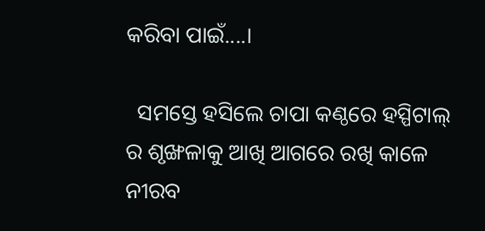କରିବା ପାଇଁ....।

  ସମସ୍ତେ ହସିଲେ ଚାପା କଣ୍ଠରେ ହସ୍ପିଟାଲ୍ ର ଶୃଙ୍ଖଳାକୁ ଆଖି ଆଗରେ ରଖି କାଳେ ନୀରବ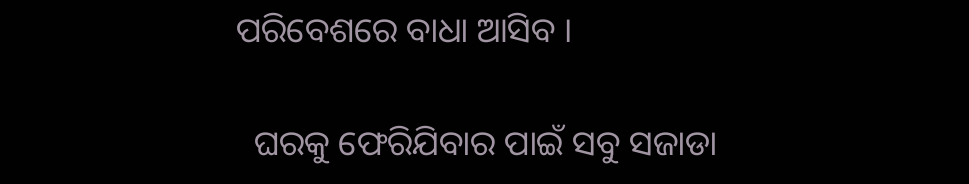ପରିବେଶରେ ବାଧା ଆସିବ ।

  ଘରକୁ ଫେରିଯିବାର ପାଇଁ ସବୁ ସଜାଡା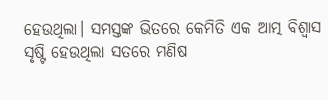ହେଉଥିଲା। ସମସ୍ତଙ୍କ ଭିତରେ କେମିତି ଏକ ଆତ୍ମ ବିଶ୍ବାସ ସୃଷ୍ଟି ହେଉଥିଲା ସତରେ ମଣିଷ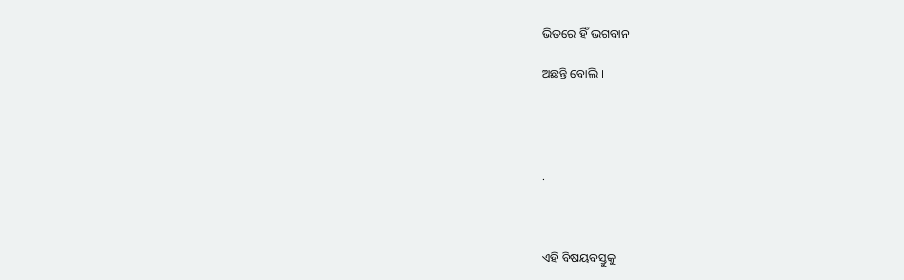ଭିତରେ ହିଁ ଭଗବାନ

ଅଛନ୍ତି ବୋଲି ।




.



ଏହି ବିଷୟବସ୍ତୁକୁ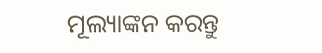ମୂଲ୍ୟାଙ୍କନ କରନ୍ତୁ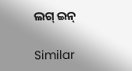ଲଗ୍ ଇନ୍

Similar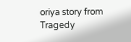oriya story from Tragedy